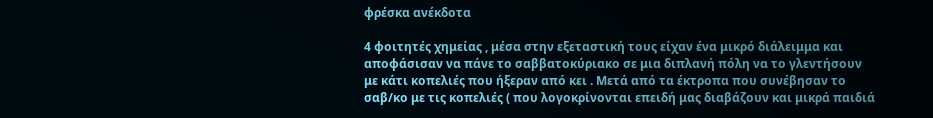φρέσκα ανέκδοτα

4 φοιτητές χημείας , μέσα στην εξεταστική τους είχαν ένα μικρό διάλειμμα και αποφάσισαν να πάνε το σαββατοκύριακο σε μια διπλανή πόλη να το γλεντήσουν με κάτι κοπελιές που ήξεραν από κει . Μετά από τα έκτροπα που συνέβησαν το σαβ/κο με τις κοπελιές ( που λογοκρίνονται επειδή μας διαβάζουν και μικρά παιδιά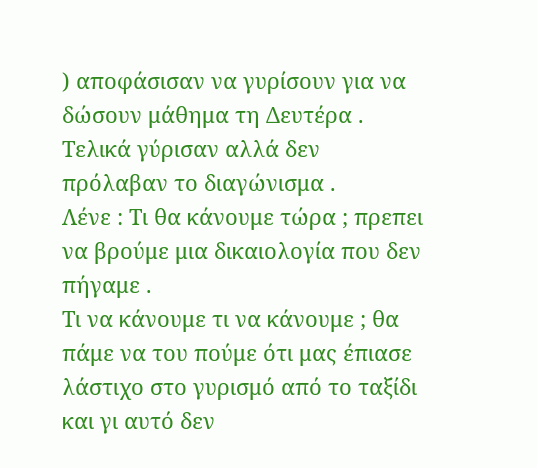) αποφάσισαν να γυρίσουν για να δώσουν μάθημα τη Δευτέρα .
Τελικά γύρισαν αλλά δεν πρόλαβαν το διαγώνισμα .
Λένε : Τι θα κάνουμε τώρα ; πρεπει να βρούμε μια δικαιολογία που δεν πήγαμε .
Τι να κάνουμε τι να κάνουμε ; θα πάμε να του πούμε ότι μας έπιασε λάστιχο στο γυρισμό από το ταξίδι και γι αυτό δεν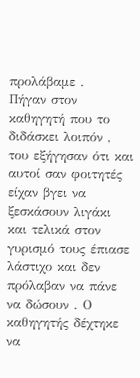προλάβαμε .
Πήγαν στον καθηγητή που το διδάσκει λοιπόν , του εξήγησαν ότι και αυτοί σαν φοιτητές είχαν βγει να ξεσκάσουν λιγάκι και τελικά στον γυρισμό τους έπιασε λάστιχο και δεν πρόλαβαν να πάνε να δώσουν . Ο καθηγητής δέχτηκε να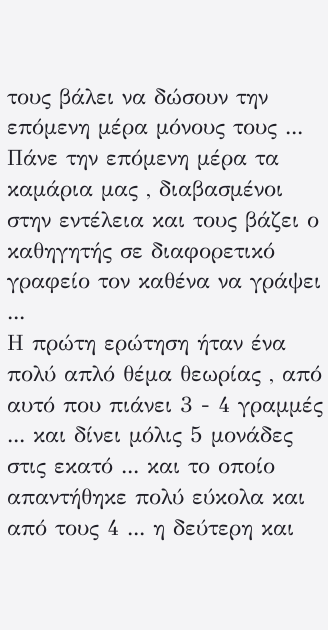τους βάλει να δώσουν την επόμενη μέρα μόνους τους ...
Πάνε την επόμενη μέρα τα καμάρια μας , διαβασμένοι στην εντέλεια και τους βάζει ο καθηγητής σε διαφορετικό γραφείο τον καθένα να γράψει ...
Η πρώτη ερώτηση ήταν ένα πολύ απλό θέμα θεωρίας , από αυτό που πιάνει 3 - 4 γραμμές ... και δίνει μόλις 5 μονάδες στις εκατό ... και το οποίο απαντήθηκε πολύ εύκολα και από τους 4 ... η δεύτερη και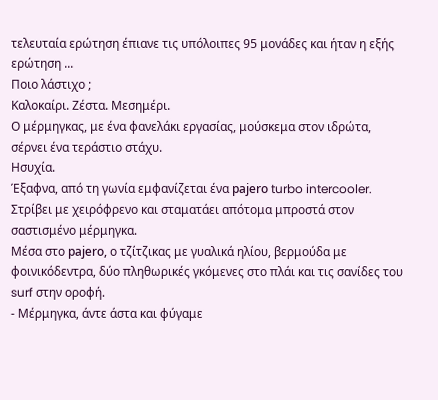τελευταία ερώτηση έπιανε τις υπόλοιπες 95 μονάδες και ήταν η εξής ερώτηση ...
Ποιο λάστιχο ;
Καλοκαίρι. Ζέστα. Μεσημέρι.
Ο μέρμηγκας, με ένα φανελάκι εργασίας, μούσκεμα στον ιδρώτα, σέρνει ένα τεράστιο στάχυ.
Ησυχία.
Έξαφνα, από τη γωνία εμφανίζεται ένα раjеrо turbo intercooler.
Στρίβει με χειρόφρενο και σταματάει απότομα μπροστά στον σαστισμένο μέρμηγκα.
Μέσα στο раjеrо, ο τζίτζικας με γυαλικά ηλίου, βερμούδα με φοινικόδεντρα, δύο πληθωρικές γκόμενες στο πλάι και τις σανίδες του surf στην οροφή.
- Μέρμηγκα, άντε άστα και φύγαμε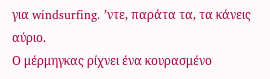για windsurfing. ʼντε, παράτα τα, τα κάνεις αύριο.
Ο μέρμηγκας ρίχνει ένα κουρασμένο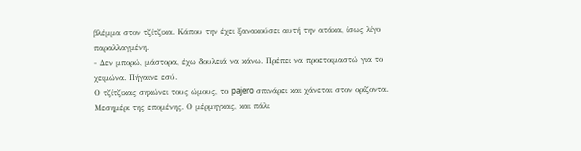βλέμμα στον τζίτζικα. Κάπου την έχει ξανακούσει αυτή την ατάκα, ίσως λίγο παραλλαγμένη.
- Δεν μπορώ, μάστορα, έχω δουλειά να κάνω. Πρέπει να προετοιμαστώ για το χειμώνα. Πήγαινε εσύ.
Ο τζίτζικας σηκώνει τους ώμους, το раjеrо σπινάρει και χάνεται στον ορίζοντα.
Μεσημέρι της επομένης. Ο μέρμηγκας, και πάλι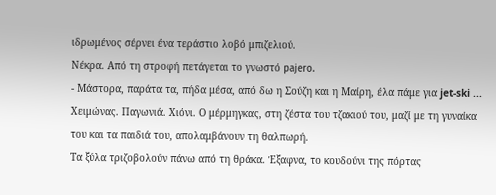ιδρωμένος σέρνει ένα τεράστιο λοβό μπιζελιού.
Νέκρα. Από τη στροφή πετάγεται το γνωστό раjеrо.
- Μάστορα, παράτα τα, πήδα μέσα, από δω η Σούζη και η Μαίρη, έλα πάμε για jet-ski ...
Χειμώνας. Παγωνιά. Χιόνι. Ο μέρμηγκας, στη ζέστα του τζακιού του, μαζί με τη γυναίκα του και τα παιδιά του, απολαμβάνουν τη θαλπωρή.
Τα ξύλα τριζοβολούν πάνω από τη θράκα. Έξαφνα, το κουδούνι της πόρτας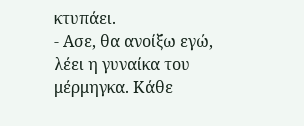κτυπάει.
- Ασε, θα ανοίξω εγώ, λέει η γυναίκα του μέρμηγκα. Κάθε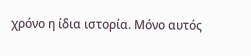χρόνο η ίδια ιστορία. Μόνο αυτός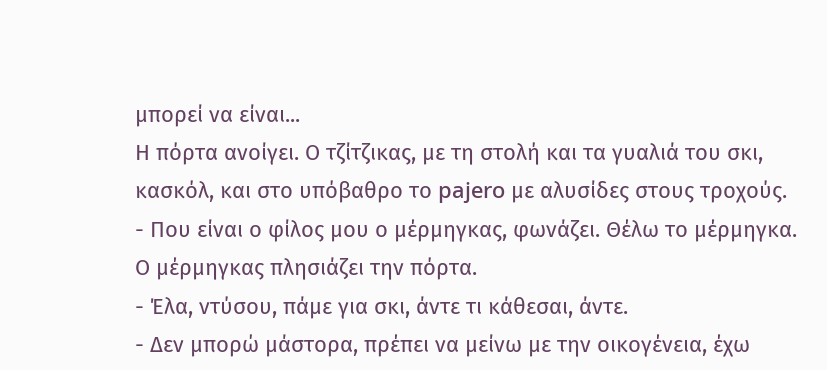μπορεί να είναι...
Η πόρτα ανοίγει. Ο τζίτζικας, με τη στολή και τα γυαλιά του σκι, κασκόλ, και στο υπόβαθρο το раjеrо με αλυσίδες στους τροχούς.
- Που είναι ο φίλος μου ο μέρμηγκας, φωνάζει. Θέλω το μέρμηγκα.
Ο μέρμηγκας πλησιάζει την πόρτα.
- Έλα, ντύσου, πάμε για σκι, άντε τι κάθεσαι, άντε.
- Δεν μπορώ μάστορα, πρέπει να μείνω με την οικογένεια, έχω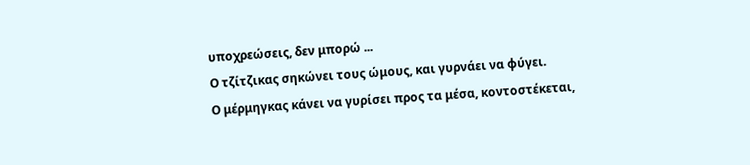υποχρεώσεις, δεν μπορώ ...
Ο τζίτζικας σηκώνει τους ώμους, και γυρνάει να φύγει.
Ο μέρμηγκας κάνει να γυρίσει προς τα μέσα, κοντοστέκεται,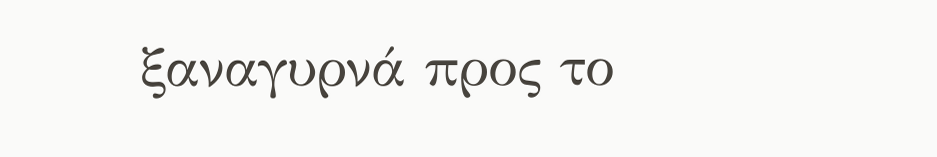ξαναγυρνά προς το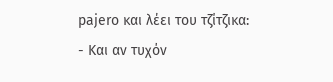раjеrо και λέει του τζίτζικα:
- Και αν τυχόν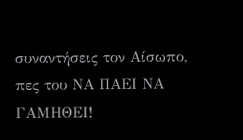συναντήσεις τον Αίσωπο, πες του ΝΑ ΠΑΕΙ ΝΑ ΓΑΜΗΘΕΙ!